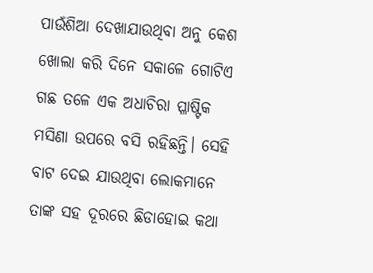ପାଉଁଶିଆ ଦେଖାଯାଉଥିବା ଅନୁ କେଶ ଖୋଲା କରି ଦିନେ ସକାଳେ ଗୋଟିଏ ଗଛ ତଳେ ଏକ ଅଧାଚିରା ପ୍ଳାଷ୍ଟିକ ମସିଣା ଉପରେ ବସି ରହିଛନ୍ତି। ସେହି ବାଟ ଦେଇ ଯାଉଥିବା ଲୋକମାନେ ତାଙ୍କ ସହ ଦୂରରେ ଛିଡାହୋଇ କଥା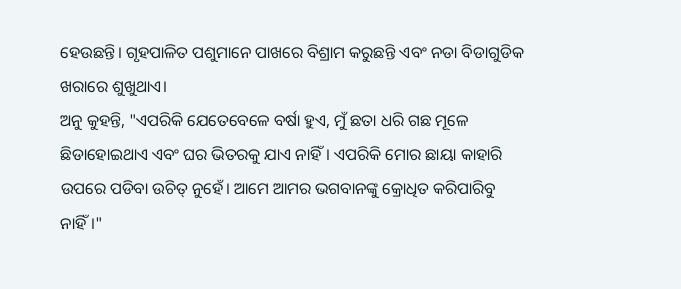ହେଉଛନ୍ତି। ଗୃହପାଳିତ ପଶୁମାନେ ପାଖରେ ବିଶ୍ରାମ କରୁଛନ୍ତି ଏବଂ ନଡା ବିଡାଗୁଡିକ ଖରାରେ ଶୁଖୁଥାଏ।
ଅନୁ କୁହନ୍ତି, "ଏପରିକି ଯେତେବେଳେ ବର୍ଷା ହୁଏ, ମୁଁ ଛତା ଧରି ଗଛ ମୂଳେ ଛିଡାହୋଇଥାଏ ଏବଂ ଘର ଭିତରକୁ ଯାଏ ନାହିଁ। ଏପରିକି ମୋର ଛାୟା କାହାରି ଉପରେ ପଡିବା ଉଚିତ୍ ନୁହେଁ। ଆମେ ଆମର ଭଗବାନଙ୍କୁ କ୍ରୋଧିତ କରିପାରିବୁ ନାହିଁ।"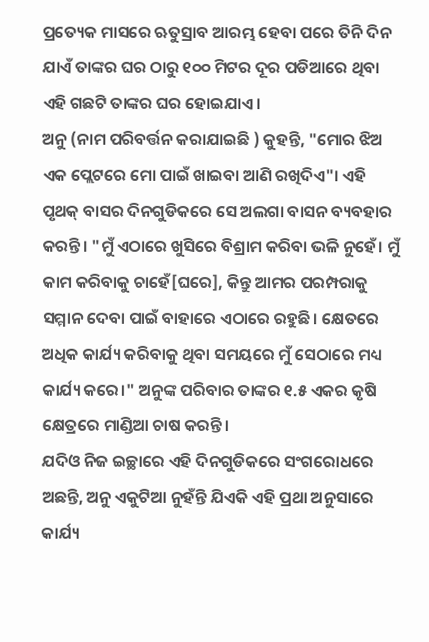ପ୍ରତ୍ୟେକ ମାସରେ ଋତୁସ୍ରାବ ଆରମ୍ଭ ହେବା ପରେ ତିନି ଦିନ ଯାଏଁ ତାଙ୍କର ଘର ଠାରୁ ୧୦୦ ମିଟର ଦୂର ପଡିଆରେ ଥିବା ଏହି ଗଛଟି ତାଙ୍କର ଘର ହୋଇଯାଏ।
ଅନୁ (ନାମ ପରିବର୍ତ୍ତନ କରାଯାଇଛି ) କୁହନ୍ତି, "ମୋର ଝିଅ ଏକ ପ୍ଲେଟରେ ମୋ ପାଇଁ ଖାଇବା ଆଣି ରଖିଦିଏ"। ଏହି ପୃଥକ୍ ବାସର ଦିନଗୁଡିକରେ ସେ ଅଲଗା ବାସନ ବ୍ୟବହାର କରନ୍ତି। "ମୁଁ ଏଠାରେ ଖୁସିରେ ବିଶ୍ରାମ କରିବା ଭଳି ନୁହେଁ। ମୁଁ କାମ କରିବାକୁ ଚାହେଁ[ଘରେ], କିନ୍ତୁ ଆମର ପରମ୍ପରାକୁ ସମ୍ମାନ ଦେବା ପାଇଁ ବାହାରେ ଏଠାରେ ରହୁଛି। କ୍ଷେତରେ ଅଧିକ କାର୍ଯ୍ୟ କରିବାକୁ ଥିବା ସମୟରେ ମୁଁ ସେଠାରେ ମଧ୍ୟ କାର୍ଯ୍ୟ କରେ।" ଅନୁଙ୍କ ପରିବାର ତାଙ୍କର ୧.୫ ଏକର କୃଷି କ୍ଷେତ୍ରରେ ମାଣ୍ଡିଆ ଚାଷ କରନ୍ତି।
ଯଦିଓ ନିଜ ଇଚ୍ଛାରେ ଏହି ଦିନଗୁଡିକରେ ସଂଗରୋଧରେ ଅଛନ୍ତି, ଅନୁ ଏକୁଟିଆ ନୁହଁନ୍ତି ଯିଏକି ଏହି ପ୍ରଥା ଅନୁସାରେ କାର୍ଯ୍ୟ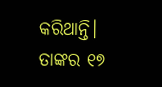କରିଥାନ୍ତି। ତାଙ୍କର ୧୭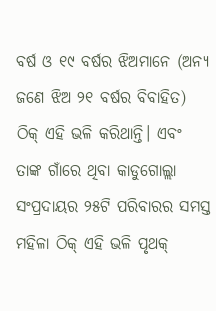ବର୍ଷ ଓ ୧୯ ବର୍ଷର ଝିଅମାନେ (ଅନ୍ୟ ଜଣେ ଝିଅ ୨୧ ବର୍ଷର ବିବାହିତ) ଠିକ୍ ଏହି ଭଳି କରିଥାନ୍ତି। ଏବଂ ତାଙ୍କ ଗାଁରେ ଥିବା କାଡୁଗୋଲ୍ଲା ସଂପ୍ରଦାୟର ୨୫ଟି ପରିବାରର ସମସ୍ତ ମହିଳା ଠିକ୍ ଏହି ଭଳି ପୃଥକ୍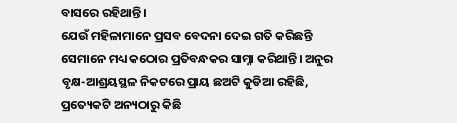ବାସରେ ରହିଥାନ୍ତି।
ଯେଉଁ ମହିଳାମାନେ ପ୍ରସବ ବେଦନା ଦେଇ ଗତି କରିଛନ୍ତି ସେମାନେ ମଧ୍ୟ କଠୋର ପ୍ରତିବନ୍ଧକର ସାମ୍ନା କରିଥାନ୍ତି। ଅନୁର ବୃକ୍ଷ-ଆଶ୍ରୟସ୍ଥଳ ନିକଟରେ ପ୍ରାୟ ଛଅଟି କୁଡିଆ ରହିଛି, ପ୍ରତ୍ୟେକଟି ଅନ୍ୟଠାରୁ କିଛି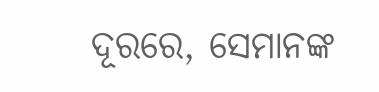ଦୂରରେ, ସେମାନଙ୍କ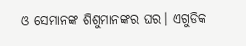ଓ ସେମାନଙ୍କ ଶିଶୁମାନଙ୍କର ଘର। ଏଗୁଡିକ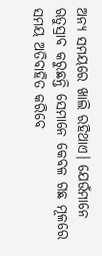ଅନ୍ୟ ସମୟରେ ଖାଲି ରହିଥାଏ। ଯେଉଁମାନେ ଋତୁସ୍ରାବ କରୁଛନ୍ତି ସେମାନେ କେବଳ ଗଛ ମୂଳରେ ସମୟ ଅତିବାହିତ କରିବେ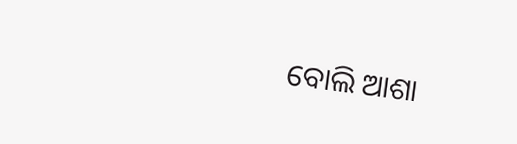ବୋଲି ଆଶା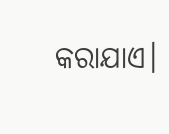କରାଯାଏ।